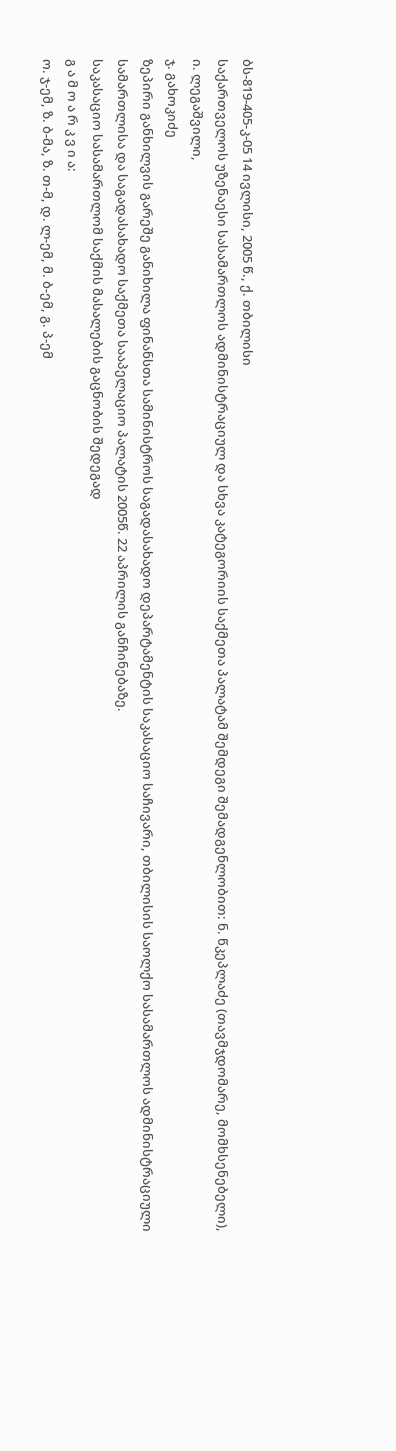ბს-819-405-კ-05 14 ივლისი, 2005 წ., ქ. თბილისი
საქართველოს უზენაესი სასამართლოს ადმინისტრაციულ და სხვა კატეგორიის საქმეთა პალატამ შემდეგი შემადგენლობით: ნ. წკეპლაძე (თავმჯდომარე, მომხსენებელი),
ი. ლეგაშვილი,
ჯ. გახოკიძე
ზეპირი განხილვის გარეშე განიხილა ფინანსთა სამინისტროს საგადასახადო დეპარტამენტის საკასაციო საჩივარი, თბილისის საოლქო სასამართლოს ადმინისტრაციული სამართლისა და საგადასახადო საქმეთა სააპელაციო პალატის 2005წ. 22 აპრილის განჩინებაზე.
საკასაციო სასამართლომ საქმის მასალების გაცნობის შედეგად
გ ა მ ო ა რ კ ვ ი ა:
ო. ჯ-ემ, ზ. ბ-მა, ზ. თ-მ, დ. ლ-ემ, მ. ბ-ემ, გ. პ-ემ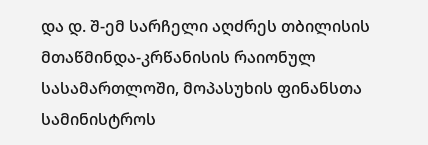და დ. შ-ემ სარჩელი აღძრეს თბილისის მთაწმინდა-კრწანისის რაიონულ სასამართლოში, მოპასუხის ფინანსთა სამინისტროს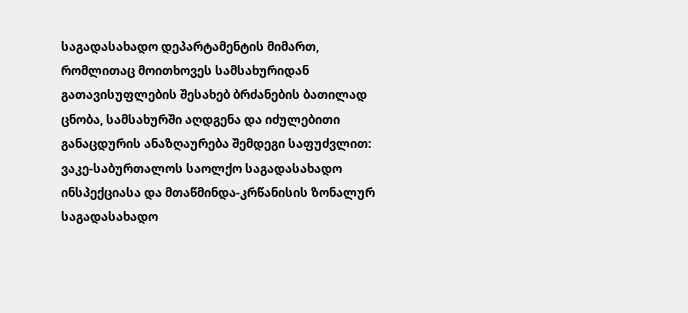საგადასახადო დეპარტამენტის მიმართ, რომლითაც მოითხოვეს სამსახურიდან გათავისუფლების შესახებ ბრძანების ბათილად ცნობა, სამსახურში აღდგენა და იძულებითი განაცდურის ანაზღაურება შემდეგი საფუძვლით:
ვაკე-საბურთალოს საოლქო საგადასახადო ინსპექციასა და მთაწმინდა-კრწანისის ზონალურ საგადასახადო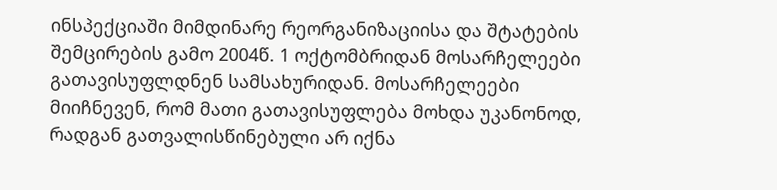ინსპექციაში მიმდინარე რეორგანიზაციისა და შტატების შემცირების გამო 2004წ. 1 ოქტომბრიდან მოსარჩელეები გათავისუფლდნენ სამსახურიდან. მოსარჩელეები მიიჩნევენ, რომ მათი გათავისუფლება მოხდა უკანონოდ, რადგან გათვალისწინებული არ იქნა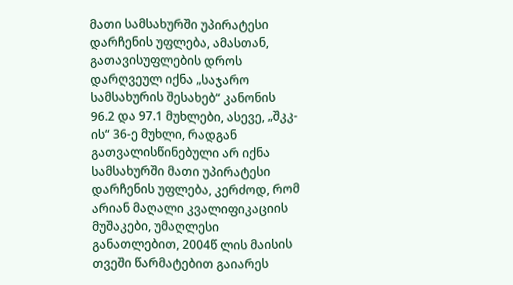მათი სამსახურში უპირატესი დარჩენის უფლება, ამასთან, გათავისუფლების დროს დარღვეულ იქნა „საჯარო სამსახურის შესახებ“ კანონის 96.2 და 97.1 მუხლები, ასევე, „შკკ-ის“ 36-ე მუხლი, რადგან გათვალისწინებული არ იქნა სამსახურში მათი უპირატესი დარჩენის უფლება, კერძოდ, რომ არიან მაღალი კვალიფიკაციის მუშაკები, უმაღლესი განათლებით, 2004წ ლის მაისის თვეში წარმატებით გაიარეს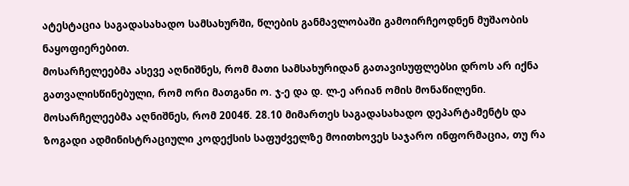ატესტაცია საგადასახადო სამსახურში, წლების განმავლობაში გამოირჩეოდნენ მუშაობის ნაყოფიერებით.
მოსარჩელეებმა ასევე აღნიშნეს, რომ მათი სამსახურიდან გათავისუფლებსი დროს არ იქნა გათვალისწინებული, რომ ორი მათგანი ო. ჯ-ე და დ. ლ-ე არიან ომის მონაწილენი. მოსარჩელეებმა აღნიშნეს, რომ 2004წ. 28.10 მიმართეს საგადასახადო დეპარტამენტს და ზოგადი ადმინისტრაციული კოდექსის საფუძველზე მოითხოვეს საჯარო ინფორმაცია, თუ რა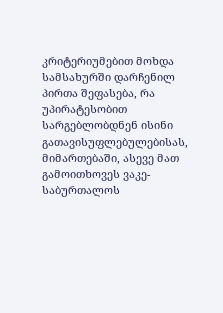კრიტერიუმებით მოხდა სამსახურში დარჩენილ პირთა შეფასება, რა უპირატესობით სარგებლობდნენ ისინი გათავისუფლებულებისას, მიმართებაში, ასევე მათ გამოითხოვეს ვაკე-საბურთალოს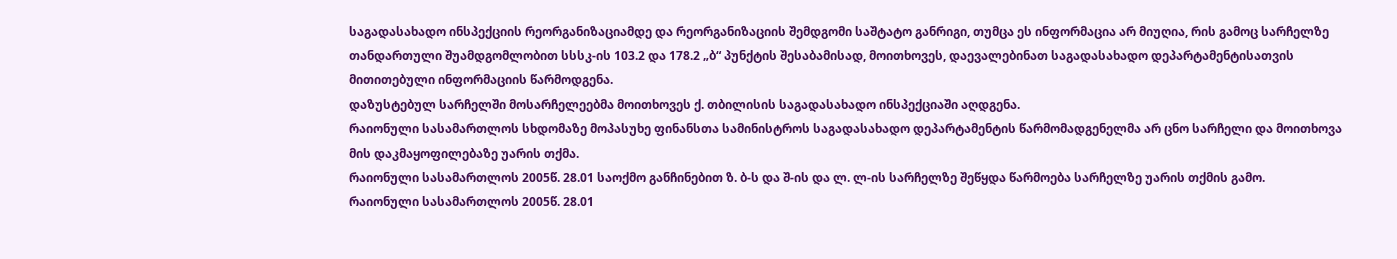საგადასახადო ინსპექციის რეორგანიზაციამდე და რეორგანიზაციის შემდგომი საშტატო განრიგი, თუმცა ეს ინფორმაცია არ მიუღია, რის გამოც სარჩელზე თანდართული შუამდგომლობით სსსკ-ის 103.2 და 178.2 „ბ“ პუნქტის შესაბამისად, მოითხოვეს, დაევალებინათ საგადასახადო დეპარტამენტისათვის მითითებული ინფორმაციის წარმოდგენა.
დაზუსტებულ სარჩელში მოსარჩელეებმა მოითხოვეს ქ. თბილისის საგადასახადო ინსპექციაში აღდგენა.
რაიონული სასამართლოს სხდომაზე მოპასუხე ფინანსთა სამინისტროს საგადასახადო დეპარტამენტის წარმომადგენელმა არ ცნო სარჩელი და მოითხოვა მის დაკმაყოფილებაზე უარის თქმა.
რაიონული სასამართლოს 2005წ. 28.01 საოქმო განჩინებით ზ. ბ-ს და შ-ის და ლ. ლ-ის სარჩელზე შეწყდა წარმოება სარჩელზე უარის თქმის გამო.
რაიონული სასამართლოს 2005წ. 28.01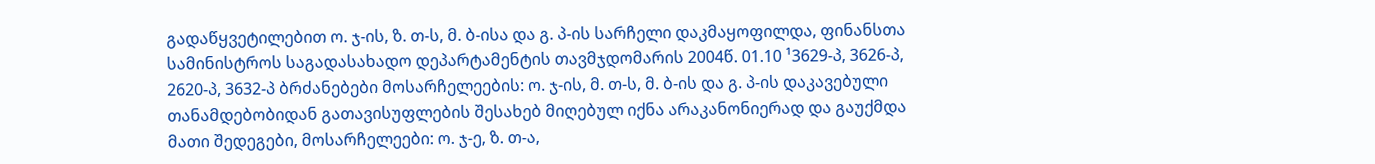გადაწყვეტილებით ო. ჯ-ის, ზ. თ-ს, მ. ბ-ისა და გ. პ-ის სარჩელი დაკმაყოფილდა, ფინანსთა სამინისტროს საგადასახადო დეპარტამენტის თავმჯდომარის 2004წ. 01.10 ¹3629-პ, 3626-პ, 2620-პ, 3632-პ ბრძანებები მოსარჩელეების: ო. ჯ-ის, მ. თ-ს, მ. ბ-ის და გ. პ-ის დაკავებული თანამდებობიდან გათავისუფლების შესახებ მიღებულ იქნა არაკანონიერად და გაუქმდა მათი შედეგები, მოსარჩელეები: ო. ჯ-ე, ზ. თ-ა,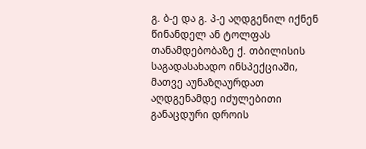გ. ბ-ე და გ. პ-ე აღდგენილ იქნენ წინანდელ ან ტოლფას თანამდებობაზე ქ. თბილისის საგადასახადო ინსპექციაში, მათვე აუნაზღაურდათ აღდგენამდე იძულებითი განაცდური დროის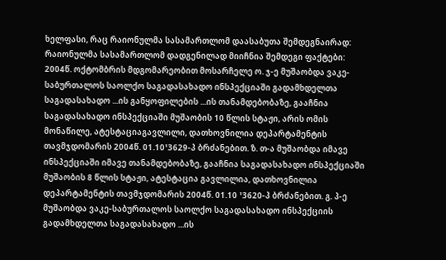ხელფასი, რაც რაიონულმა სასამართლომ დაასაბუთა შემდეგნაირად: რაიონულმა სასამართლომ დადგენილად მიიჩნია შემდეგი ფაქტები:
2004წ. ოქტომბრის მდგომარეობით მოსარჩელე ო. ჯ-ე მუშაობდა ვაკე-საბურთალოს საოლქო საგადასახადო ინსპექციაში გადამხდელთა საგადასახადო ...ის განყოფილების ...ის თანამდებობაზე, გააჩნია საგადასახადო ინსპექციაში მუშაობის 10 წლის სტაჟი, არის ომის მონაწილე, ატესტაციაგავლილი, დათხოვნილია დეპარტამენტის თავმჯდომარის 2004წ. 01.10¹3629-პ ბრძანებით. ზ. თ-ა მუშაობდა იმავე ინსპექციაში იმავე თანამდებობაზე, გააჩნია საგადასახადო ინსპექციაში მუშაობის 8 წლის სტაჟი, ატესტაცია გავლილია, დათხოვნილია დეპარტამენტის თავმჯდომარის 2004წ. 01.10 ¹3620-პ ბრძანებით. გ. პ-ე მუშაობდა ვაკე-საბურთალოს საოლქო საგადასახადო ინსპექციის გადამხდელთა საგადასახადო ...ის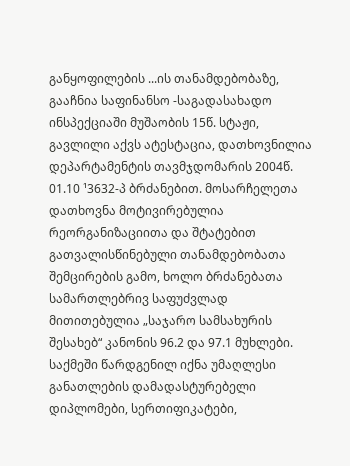განყოფილების ...ის თანამდებობაზე, გააჩნია საფინანსო -საგადასახადო ინსპექციაში მუშაობის 15წ. სტაჟი, გავლილი აქვს ატესტაცია, დათხოვნილია დეპარტამენტის თავმჯდომარის 2004წ. 01.10 ¹3632-პ ბრძანებით. მოსარჩელეთა დათხოვნა მოტივირებულია რეორგანიზაციითა და შტატებით გათვალისწინებული თანამდებობათა შემცირების გამო, ხოლო ბრძანებათა სამართლებრივ საფუძვლად მითითებულია „საჯარო სამსახურის შესახებ“ კანონის 96.2 და 97.1 მუხლები. საქმეში წარდგენილ იქნა უმაღლესი განათლების დამადასტურებელი დიპლომები, სერთიფიკატები,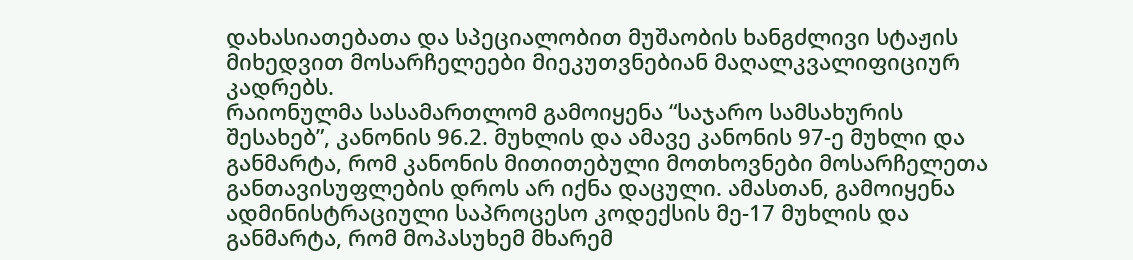დახასიათებათა და სპეციალობით მუშაობის ხანგძლივი სტაჟის მიხედვით მოსარჩელეები მიეკუთვნებიან მაღალკვალიფიციურ კადრებს.
რაიონულმა სასამართლომ გამოიყენა “საჯარო სამსახურის შესახებ”, კანონის 96.2. მუხლის და ამავე კანონის 97-ე მუხლი და განმარტა, რომ კანონის მითითებული მოთხოვნები მოსარჩელეთა განთავისუფლების დროს არ იქნა დაცული. ამასთან, გამოიყენა ადმინისტრაციული საპროცესო კოდექსის მე-17 მუხლის და განმარტა, რომ მოპასუხემ მხარემ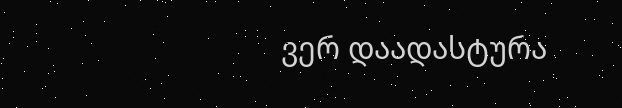ვერ დაადასტურა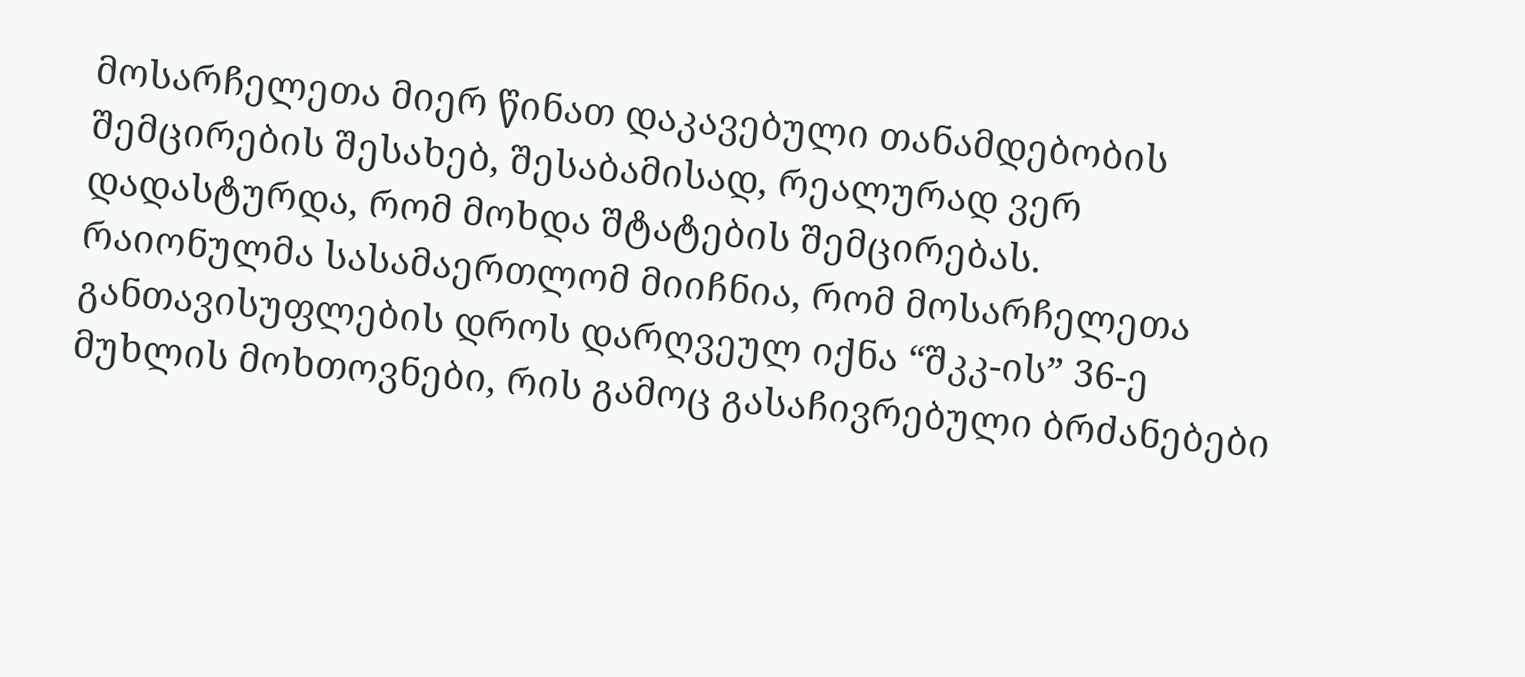მოსარჩელეთა მიერ წინათ დაკავებული თანამდებობის შემცირების შესახებ, შესაბამისად, რეალურად ვერ დადასტურდა, რომ მოხდა შტატების შემცირებას.
რაიონულმა სასამაერთლომ მიიჩნია, რომ მოსარჩელეთა განთავისუფლების დროს დარღვეულ იქნა “შკკ-ის” 36-ე მუხლის მოხთოვნები, რის გამოც გასაჩივრებული ბრძანებები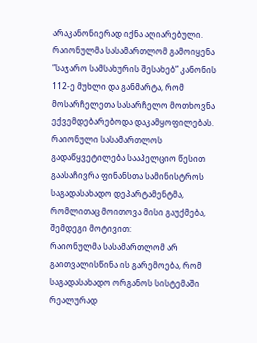არაკანონიერად იქნა აღიარებული.
რაიონულმა სასამართლომ გამოიყენა “საჯარო სამსახურის შესახებ” კანონის 112-ე მუხლი და განმარტა, რომ მოსარჩელეთა სასარჩელო მოთხოვნა ექვემდებარებოდა დაკამყოფილებას.
რაიონული სასამართლოს გადაწყვეტილება სააპელციო წესით გაასაჩივრა ფინანსთა სამინისტროს საგადასახადო დეპარტამენტმა, რომლითაც მოითოვა მისი გაუქმება, შემდეგი მოტივით:
რაიონულმა სასამართლომ არ გაითვალისწინა ის გარემოება, რომ საგადასახადო ორგანოს სისტემაში რეალურად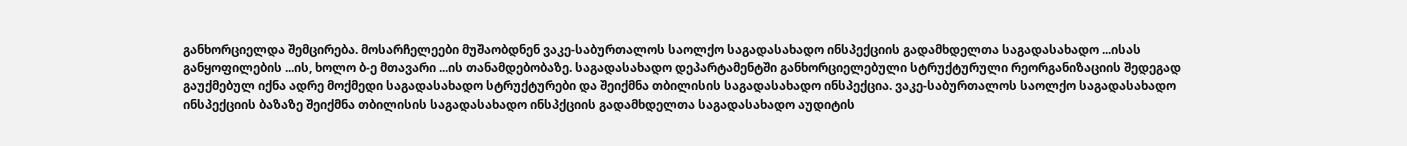განხორციელდა შემცირება. მოსარჩელეები მუშაობდნენ ვაკე-საბურთალოს საოლქო საგადასახადო ინსპექციის გადამხდელთა საგადასახადო ...ისას განყოფილების ...ის, ხოლო ბ-ე მთავარი ...ის თანამდებობაზე. საგადასახადო დეპარტამენტში განხორციელებული სტრუქტურული რეორგანიზაციის შედეგად გაუქმებულ იქნა ადრე მოქმედი საგადასახადო სტრუქტურები და შეიქმნა თბილისის საგადასახადო ინსპექცია. ვაკე-საბურთალოს საოლქო საგადასახადო ინსპექციის ბაზაზე შეიქმნა თბილისის საგადასახადო ინსპქციის გადამხდელთა საგადასახადო აუდიტის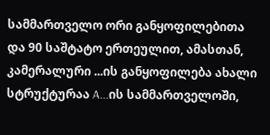სამმართველო ორი განყოფილებითა და 90 საშტატო ერთეულით, ამასთან, კამერალური ...ის განყოფილება ახალი სტრუქტურაა A...ის სამმართველოში,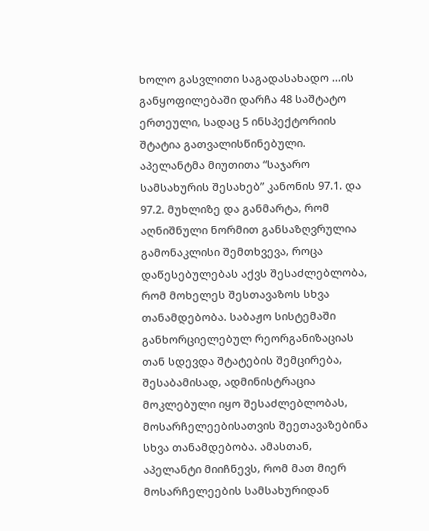ხოლო გასვლითი საგადასახადო ...ის განყოფილებაში დარჩა 48 საშტატო ერთეული, სადაც 5 ინსპექტორიის შტატია გათვალისწინებული.
აპელანტმა მიუთითა “საჯარო სამსახურის შესახებ” კანონის 97.1. და 97.2. მუხლიზე და განმარტა, რომ აღნიშნული ნორმით განსაზღვრულია გამონაკლისი შემთხვევა, როცა დაწესებულებას აქვს შესაძლებლობა, რომ მოხელეს შესთავაზოს სხვა თანამდებობა. საბაჟო სისტემაში განხორციელებულ რეორგანიზაციას თან სდევდა შტატების შემცირება, შესაბამისად, ადმინისტრაცია მოკლებული იყო შესაძლებლობას, მოსარჩელეებისათვის შეეთავაზებინა სხვა თანამდებობა. ამასთან, აპელანტი მიიჩნევს, რომ მათ მიერ მოსარჩელეების სამსახურიდან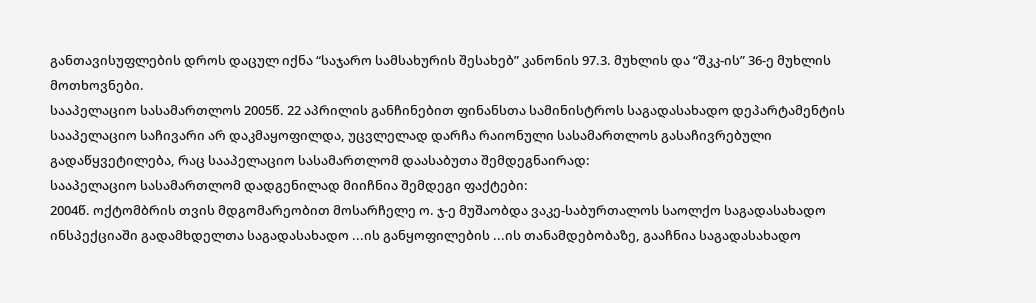განთავისუფლების დროს დაცულ იქნა “საჯარო სამსახურის შესახებ” კანონის 97.3. მუხლის და “შკკ-ის” 36-ე მუხლის მოთხოვნები.
სააპელაციო სასამართლოს 2005წ. 22 აპრილის განჩინებით ფინანსთა სამინისტროს საგადასახადო დეპარტამენტის სააპელაციო საჩივარი არ დაკმაყოფილდა, უცვლელად დარჩა რაიონული სასამართლოს გასაჩივრებული გადაწყვეტილება, რაც სააპელაციო სასამართლომ დაასაბუთა შემდეგნაირად:
სააპელაციო სასამართლომ დადგენილად მიიჩნია შემდეგი ფაქტები:
2004წ. ოქტომბრის თვის მდგომარეობით მოსარჩელე ო. ჯ-ე მუშაობდა ვაკე-საბურთალოს საოლქო საგადასახადო ინსპექციაში გადამხდელთა საგადასახადო ...ის განყოფილების ...ის თანამდებობაზე, გააჩნია საგადასახადო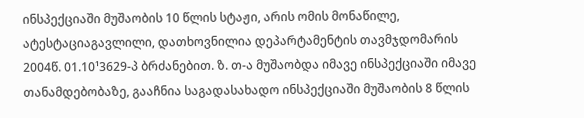ინსპექციაში მუშაობის 10 წლის სტაჟი, არის ომის მონაწილე, ატესტაციაგავლილი, დათხოვნილია დეპარტამენტის თავმჯდომარის 2004წ. 01.10¹3629-პ ბრძანებით. ზ. თ-ა მუშაობდა იმავე ინსპექციაში იმავე თანამდებობაზე, გააჩნია საგადასახადო ინსპექციაში მუშაობის 8 წლის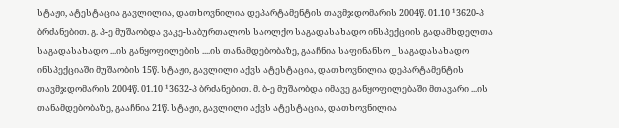სტაჟი, ატესტაცია გავლილია, დათხოვნილია დეპარტამენტის თავმჯდომარის 2004წ. 01.10 ¹3620-პ ბრძანებით. გ. პ-ე მუშაობდა ვაკე-საბურთალოს საოლქო საგადასახადო ინსპექციის გადამხდელთა საგადასახადო ...ის განყოფილების ....ის თანამდებობაზე, გააჩნია საფინანსო _ საგადასახადო ინსპექციაში მუშაობის 15წ. სტაჟი, გავლილი აქვს ატესტაცია, დათხოვნილია დეპარტამენტის თავმჯდომარის 2004წ. 01.10 ¹3632-პ ბრძანებით. მ. ბ-ე მუშაობდა იმავე განყოფილებაში მთავარი ...ის თანამდებობაზე, გააჩნია 21წ. სტაჟი, გავლილი აქვს ატესტაცია, დათხოვნილია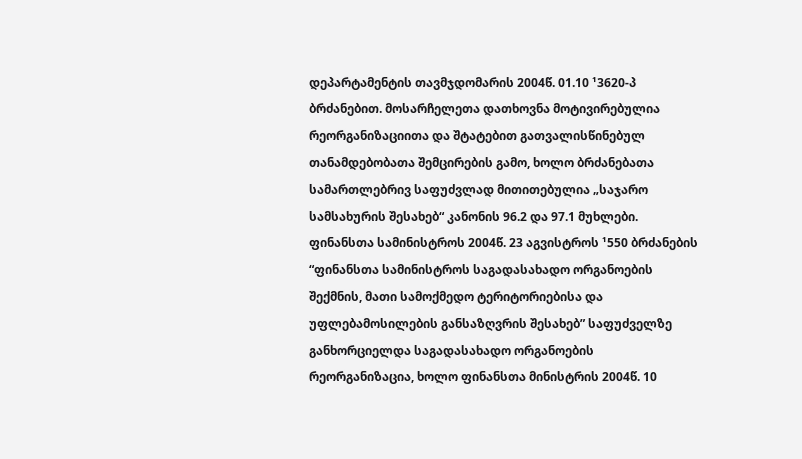დეპარტამენტის თავმჯდომარის 2004წ. 01.10 ¹3620-პ ბრძანებით. მოსარჩელეთა დათხოვნა მოტივირებულია რეორგანიზაციითა და შტატებით გათვალისწინებულ თანამდებობათა შემცირების გამო, ხოლო ბრძანებათა სამართლებრივ საფუძვლად მითითებულია „საჯარო სამსახურის შესახებ“ კანონის 96.2 და 97.1 მუხლები. ფინანსთა სამინისტროს 2004წ. 23 აგვისტროს ¹550 ბრძანების “ფინანსთა სამინისტროს საგადასახადო ორგანოების შექმნის, მათი სამოქმედო ტერიტორიებისა და უფლებამოსილების განსაზღვრის შესახებ” საფუძველზე განხორციელდა საგადასახადო ორგანოების რეორგანიზაცია, ხოლო ფინანსთა მინისტრის 2004წ. 10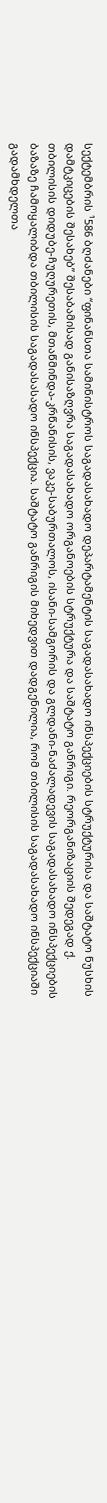სექტემბრის ¹586 ბღძანები “ფინანსთა სამინისტროს საგადასახადო დეპარტამენტის საგადასახადო ინსპექციების სტრუქტურისა და საშტატო ნუსხის დამტკიცების შესახებ” შესაბამისად განისაზღვრა საგადასახადო ორგანოების სტრუქტურა და საშტატო განრიგი. რეორგანიზაციის შედეგად ქ. თბილისის დიდუბე-ჩუღურეთის, მთაწმინდა-კრწანისის, ვაკე-საბურთალოს, ისანი-სამგორის და გლდანი-ნაძალადევის საგადასახადო ინსპექციების ბაზაზე ჩამოყალიბდა თბილისის საგადასასადო ინსპექცია. საშტატო განრიგის მიხედვით დადგენილია, რომ თბილისის საგადასახადო ინსპექციაში გადამხდელთა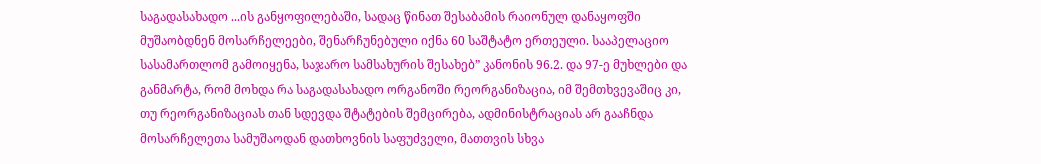საგადასახადო ...ის განყოფილებაში, სადაც წინათ შესაბამის რაიონულ დანაყოფში მუშაობდნენ მოსარჩელეები, შენარჩუნებული იქნა 60 საშტატო ერთეული. სააპელაციო სასამართლომ გამოიყენა, საჯარო სამსახურის შესახებ” კანონის 96.2. და 97-ე მუხლები და განმარტა, რომ მოხდა რა საგადასახადო ორგანოში რეორგანიზაცია, იმ შემთხვევაშიც კი, თუ რეორგანიზაციას თან სდევდა შტატების შემცირება, ადმინისტრაციას არ გააჩნდა მოსარჩელეთა სამუშაოდან დათხოვნის საფუძველი, მათთვის სხვა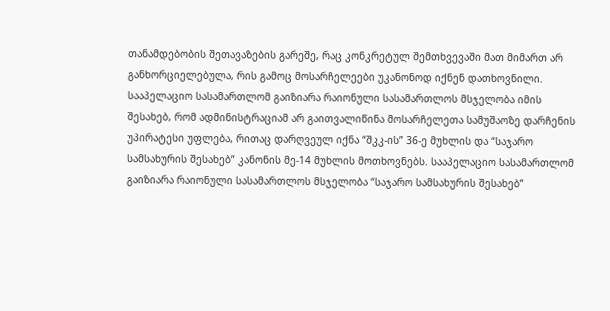თანამდებობის შეთავაზების გარეშე, რაც კონკრეტულ შემთხვევაში მათ მიმართ არ განხორციელებულა, რის გამოც მოსარჩელეები უკანონოდ იქნენ დათხოვნილი. სააპელაციო სასამართლომ გაიზიარა რაიონული სასამართლოს მსჯელობა იმის შესახებ, რომ ადმინისტრაციამ არ გაითვალიწინა მოსარჩელეთა სამუშაოზე დარჩენის უპირატესი უფლება, რითაც დარღვეულ იქნა “შკკ-ის” 36-ე მუხლის და “საჯარო სამსახურის შესახებ” კანონის მე-14 მუხლის მოთხოვნებს. სააპელაციო სასამართლომ გაიზიარა რაიონული სასამართლოს მსჯელობა “საჯარო სამსახურის შესახებ”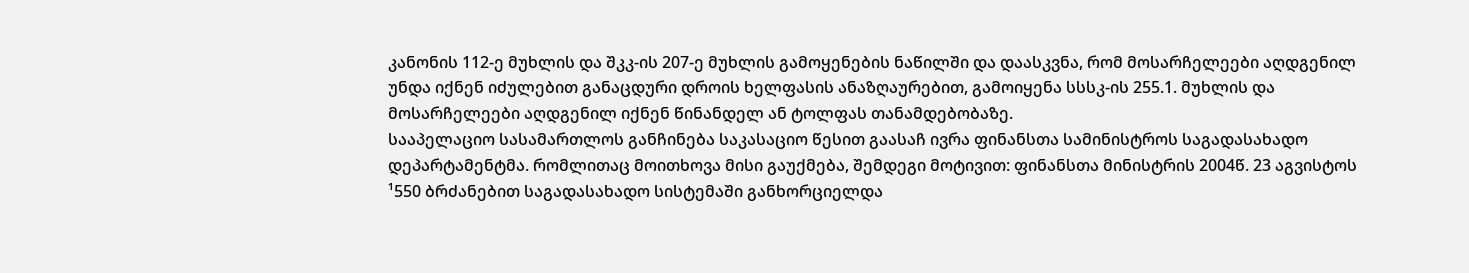კანონის 112-ე მუხლის და შკკ-ის 207-ე მუხლის გამოყენების ნაწილში და დაასკვნა, რომ მოსარჩელეები აღდგენილ უნდა იქნენ იძულებით განაცდური დროის ხელფასის ანაზღაურებით, გამოიყენა სსსკ-ის 255.1. მუხლის და მოსარჩელეები აღდგენილ იქნენ წინანდელ ან ტოლფას თანამდებობაზე.
სააპელაციო სასამართლოს განჩინება საკასაციო წესით გაასაჩ ივრა ფინანსთა სამინისტროს საგადასახადო დეპარტამენტმა. რომლითაც მოითხოვა მისი გაუქმება, შემდეგი მოტივით: ფინანსთა მინისტრის 2004წ. 23 აგვისტოს ¹550 ბრძანებით საგადასახადო სისტემაში განხორციელდა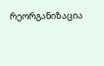რეორგანიზაცია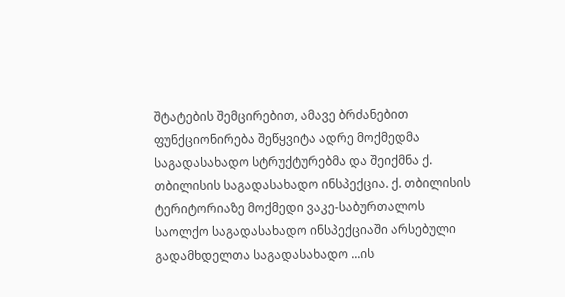შტატების შემცირებით, ამავე ბრძანებით ფუნქციონირება შეწყვიტა ადრე მოქმედმა საგადასახადო სტრუქტურებმა და შეიქმნა ქ. თბილისის საგადასახადო ინსპექცია. ქ. თბილისის ტერიტორიაზე მოქმედი ვაკე-საბურთალოს საოლქო საგადასახადო ინსპექციაში არსებული გადამხდელთა საგადასახადო ...ის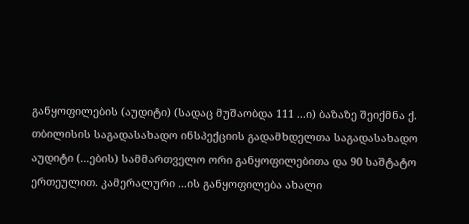განყოფილების (აუდიტი) (სადაც მუშაობდა 111 ...ი) ბაზაზე შეიქმნა ქ. თბილისის საგადასახადო ინსპექციის გადამხდელთა საგადასახადო აუდიტი (...ების) სამმართველო ორი განყოფილებითა და 90 საშტატო ერთეულით. კამერალური ...ის განყოფილება ახალი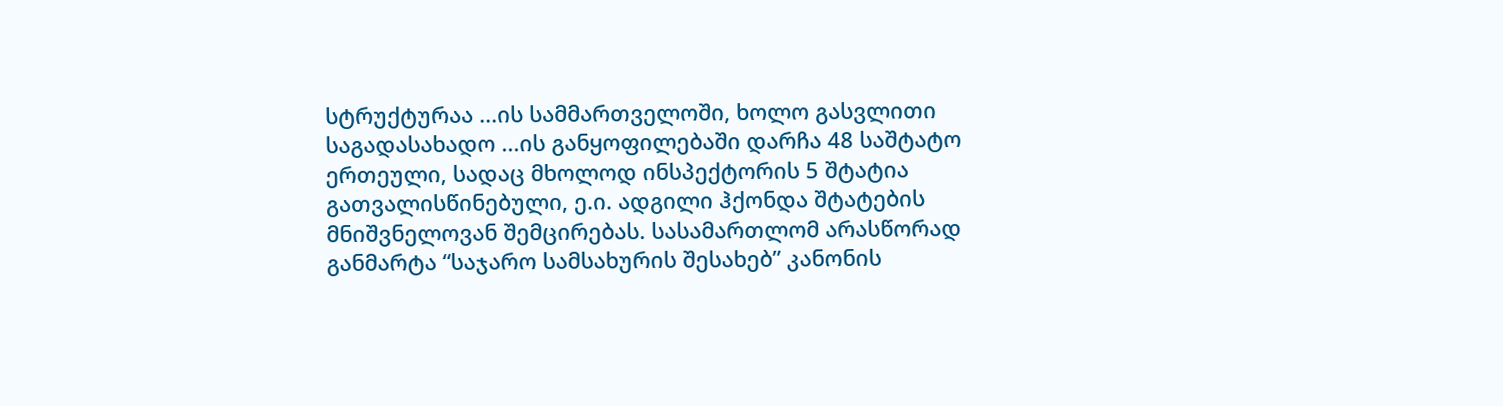სტრუქტურაა ...ის სამმართველოში, ხოლო გასვლითი საგადასახადო ...ის განყოფილებაში დარჩა 48 საშტატო ერთეული, სადაც მხოლოდ ინსპექტორის 5 შტატია გათვალისწინებული, ე.ი. ადგილი ჰქონდა შტატების მნიშვნელოვან შემცირებას. სასამართლომ არასწორად განმარტა “საჯარო სამსახურის შესახებ” კანონის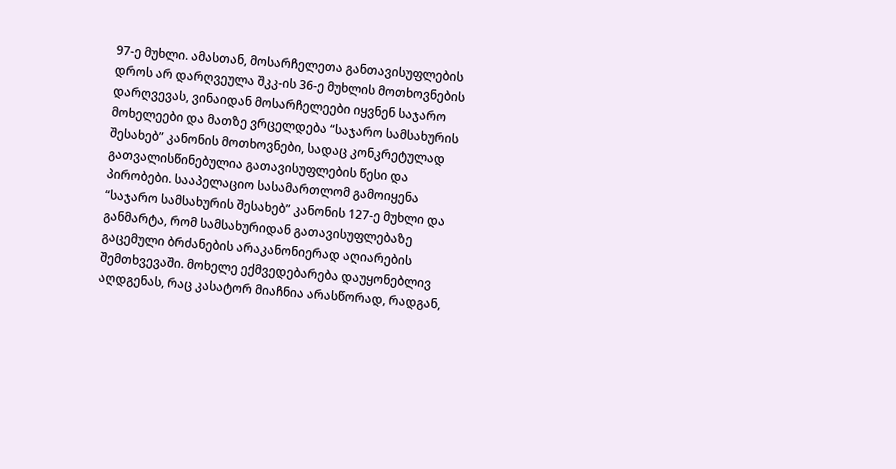97-ე მუხლი. ამასთან, მოსარჩელეთა განთავისუფლების დროს არ დარღვეულა შკკ-ის 36-ე მუხლის მოთხოვნების დარღვევას, ვინაიდან მოსარჩელეები იყვნენ საჯარო მოხელეები და მათზე ვრცელდება “საჯარო სამსახურის შესახებ” კანონის მოთხოვნები, სადაც კონკრეტულად გათვალისწინებულია გათავისუფლების წესი და პირობები. სააპელაციო სასამართლომ გამოიყენა “საჯარო სამსახურის შესახებ” კანონის 127-ე მუხლი და განმარტა, რომ სამსახურიდან გათავისუფლებაზე გაცემული ბრძანების არაკანონიერად აღიარების შემთხვევაში. მოხელე ექმვედებარება დაუყონებლივ აღდგენას, რაც კასატორ მიაჩნია არასწორად, რადგან,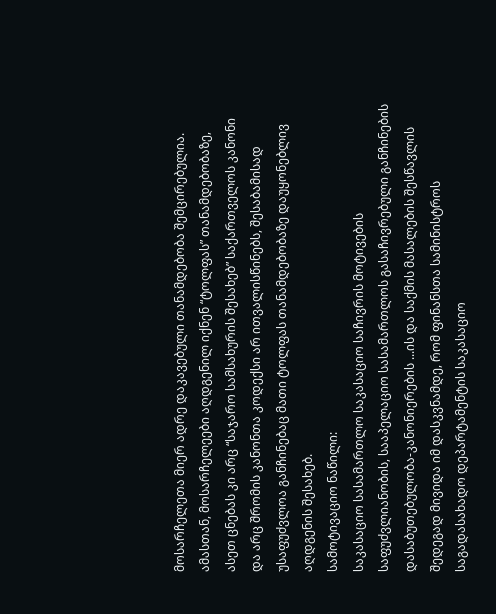მოსარჩელეთა მიერ ადრე დაკავებული თანამდებობა შემცირებულია. ამასთან, მოსარჩელეები აღდგენილ იქნენ “ტოლფას” თანამდებობაზე, ასეთ ცნებას კი არც “საჯარო სამსახურის შესახებ” საქართველოს კანონი და არც შრომის კანონთა კოდექსი არ ითვალისწინებს, შესაბამისად უსაფუძვლოა განჩინებაც მათი ტოლფას თანამდებობაზე დაუყონებლივ აღდგენის შესახებ.
სამოტივაციო ნაწილი:
საკასაციო სასამართლო საკასაციო საჩივრის მოტივების საფუძვლიანობის, სააპელაციო სასამართლოს გასაჩივრებული განჩინების დასაბუთებულობა-კანონიერების ...ის და საქმის მასალების შესწავლის შედეგად მივიდა იმ დასკვნამდე, რომ ფინანსთა სამინისტროს საგადასახადო დეპარტამენტის საკასაციო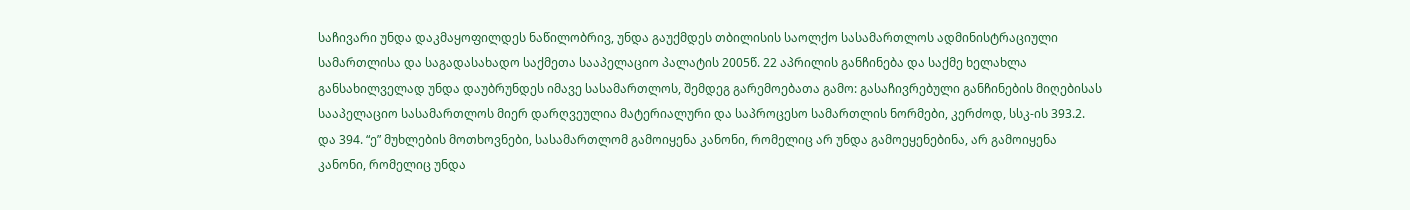საჩივარი უნდა დაკმაყოფილდეს ნაწილობრივ, უნდა გაუქმდეს თბილისის საოლქო სასამართლოს ადმინისტრაციული სამართლისა და საგადასახადო საქმეთა სააპელაციო პალატის 2005წ. 22 აპრილის განჩინება და საქმე ხელახლა განსახილველად უნდა დაუბრუნდეს იმავე სასამართლოს, შემდეგ გარემოებათა გამო: გასაჩივრებული განჩინების მიღებისას სააპელაციო სასამართლოს მიერ დარღვეულია მატერიალური და საპროცესო სამართლის ნორმები, კერძოდ, სსკ-ის 393.2. და 394. “ე” მუხლების მოთხოვნები, სასამართლომ გამოიყენა კანონი, რომელიც არ უნდა გამოეყენებინა, არ გამოიყენა კანონი, რომელიც უნდა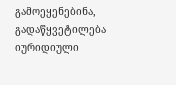გამოეყენებინა, გადაწყვეტილება იურიდიული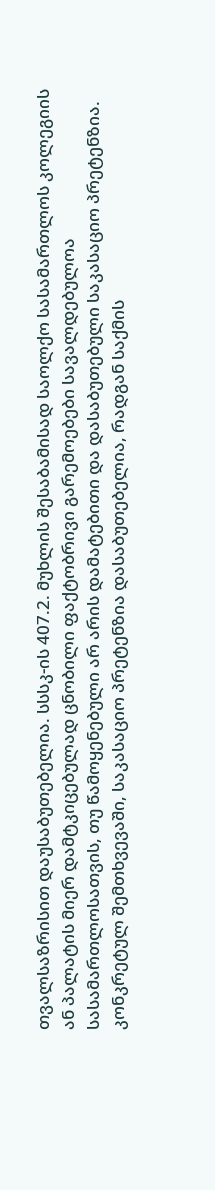თვალსაზრისით დაუსაბუთებელია. სსსკ-ის 407.2. მუხლის შესაბამისად საოლქო სასამართლოს კოლეგიის ან პალატის მიერ დამტკიცებულად ცნობილი ფაქტობრივი გარემოებები სავალდებულოა სასამართლოსათვის, თუ წამოყენებული არ არის დამატებითი და დასაბუთებული საკასაციო პრეტენზია. კონკრეტულ შემთხვევაში, საკასაციო პრეტენზია დასაბუთებელია, რადგან საქმის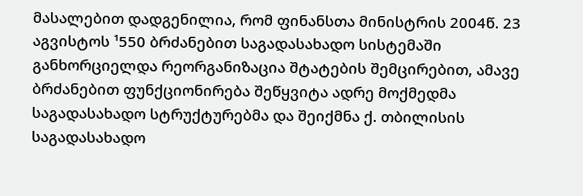მასალებით დადგენილია, რომ ფინანსთა მინისტრის 2004წ. 23 აგვისტოს ¹550 ბრძანებით საგადასახადო სისტემაში განხორციელდა რეორგანიზაცია შტატების შემცირებით, ამავე ბრძანებით ფუნქციონირება შეწყვიტა ადრე მოქმედმა საგადასახადო სტრუქტურებმა და შეიქმნა ქ. თბილისის საგადასახადო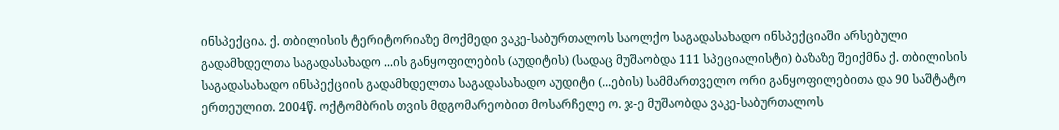ინსპექცია. ქ. თბილისის ტერიტორიაზე მოქმედი ვაკე-საბურთალოს საოლქო საგადასახადო ინსპექციაში არსებული გადამხდელთა საგადასახადო ...ის განყოფილების (აუდიტის) (სადაც მუშაობდა 111 სპეციალისტი) ბაზაზე შეიქმნა ქ. თბილისის საგადასახადო ინსპექციის გადამხდელთა საგადასახადო აუდიტი (...ების) სამმართველო ორი განყოფილებითა და 90 საშტატო ერთეულით. 2004წ. ოქტომბრის თვის მდგომარეობით მოსარჩელე ო. ჯ-ე მუშაობდა ვაკე-საბურთალოს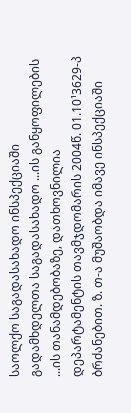საოლქო საგადასახადო ინსპექციაში გადამხდელთა საგადასახადო ...ის განყოფილების ...ის თანამდებობაზე, დათხოვნილია დეპარტამენტის თავმჯდომარის 2004წ. 01.10¹3629-პ ბრძანებით. ზ. თ-ა მუშაობდა იმავე ინსპექციაში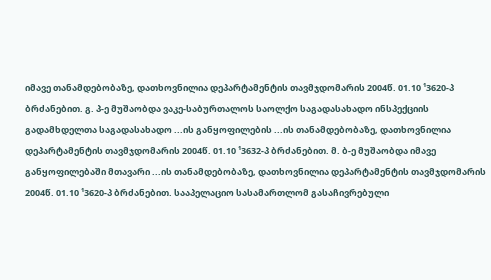იმავე თანამდებობაზე, დათხოვნილია დეპარტამენტის თავმჯდომარის 2004წ. 01.10 ¹3620-პ ბრძანებით. გ. პ-ე მუშაობდა ვაკე-საბურთალოს საოლქო საგადასახადო ინსპექციის გადამხდელთა საგადასახადო ...ის განყოფილების ...ის თანამდებობაზე, დათხოვნილია დეპარტამენტის თავმჯდომარის 2004წ. 01.10 ¹3632-პ ბრძანებით. მ. ბ-ე მუშაობდა იმავე განყოფილებაში მთავარი ...ის თანამდებობაზე, დათხოვნილია დეპარტამენტის თავმჯდომარის 2004წ. 01.10 ¹3620-პ ბრძანებით. სააპელაციო სასამართლომ გასაჩივრებული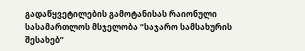გადაწყვეტილების გამოტანისას რაიონული სასამართლოს მსჯელობა “საჯარო სამსახურის შესახებ”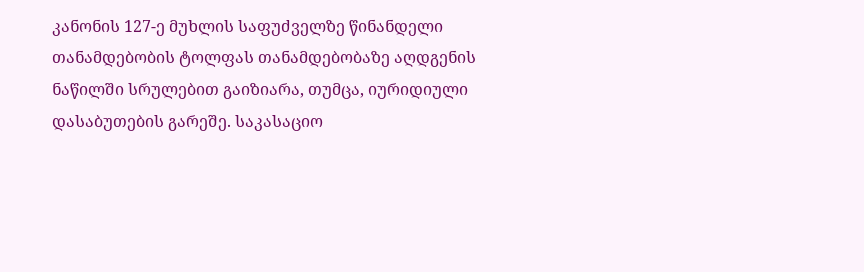კანონის 127-ე მუხლის საფუძველზე წინანდელი თანამდებობის ტოლფას თანამდებობაზე აღდგენის ნაწილში სრულებით გაიზიარა, თუმცა, იურიდიული დასაბუთების გარეშე. საკასაციო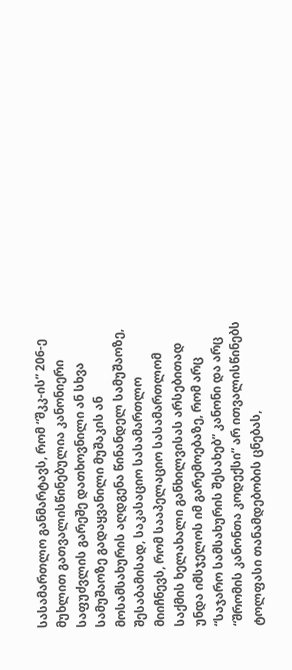სასამართლო განმარტავს, რომ “შკკ-ის” 206-ე მუხლით გათვალისწინებულია კანონიერი საფუძვლის გარეშე დათხოვნილი ან სხვა სამუშაოზე გადაყვანილი მუშაკის ან მოსამსახურის აღდგენა წინანდელ სამუშაოზე, შესაბამისად, საკასაციო სასამართლო მიიჩნევს, რომ სააპელაციო სასამართლომ საქმის ხელახალი განხილვისას არსებითად უნდა იმსჯელოს იმ გარემოებაზე, რომ არც “საჯარო სამსახურის შესახებ” კანონი და არც “შრომის კანონთა კოდექსი” არ ითვალისწინებს ტოლფასი თანამდებობის ცნებას,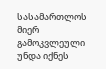სასამართლოს მიერ გამოკვლეული უნდა იქნეს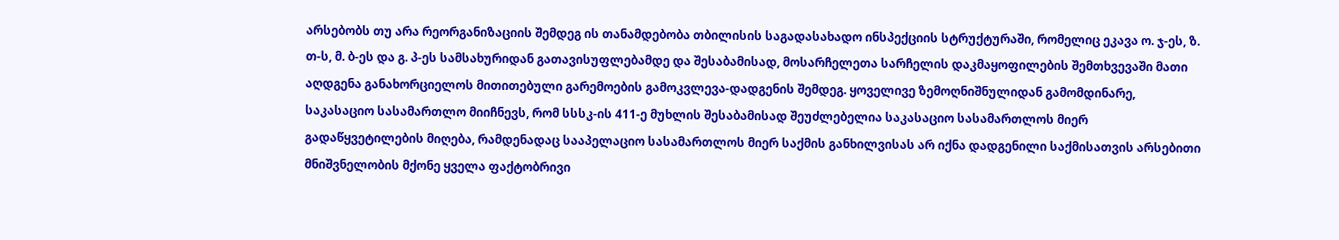არსებობს თუ არა რეორგანიზაციის შემდეგ ის თანამდებობა თბილისის საგადასახადო ინსპექციის სტრუქტურაში, რომელიც ეკავა ო. ჯ-ეს, ზ. თ-ს, მ. ბ-ეს და გ. პ-ეს სამსახურიდან გათავისუფლებამდე და შესაბამისად, მოსარჩელეთა სარჩელის დაკმაყოფილების შემთხვევაში მათი აღდგენა განახორციელოს მითითებული გარემოების გამოკვლევა-დადგენის შემდეგ. ყოველივე ზემოღნიშნულიდან გამომდინარე, საკასაციო სასამართლო მიიჩნევს, რომ სსსკ-ის 411-ე მუხლის შესაბამისად შეუძლებელია საკასაციო სასამართლოს მიერ გადაწყვეტილების მიღება, რამდენადაც სააპელაციო სასამართლოს მიერ საქმის განხილვისას არ იქნა დადგენილი საქმისათვის არსებითი მნიშვნელობის მქონე ყველა ფაქტობრივი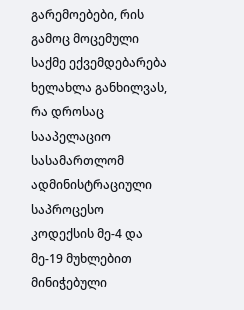გარემოებები, რის გამოც მოცემული საქმე ექვემდებარება ხელახლა განხილვას, რა დროსაც სააპელაციო სასამართლომ ადმინისტრაციული საპროცესო კოდექსის მე-4 და მე-19 მუხლებით მინიჭებული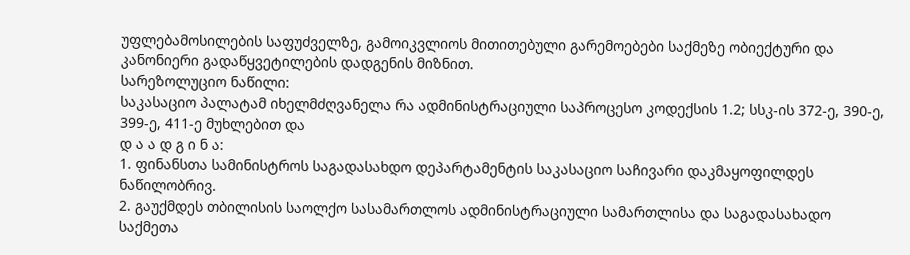უფლებამოსილების საფუძველზე, გამოიკვლიოს მითითებული გარემოებები საქმეზე ობიექტური და კანონიერი გადაწყვეტილების დადგენის მიზნით.
სარეზოლუციო ნაწილი:
საკასაციო პალატამ იხელმძღვანელა რა ადმინისტრაციული საპროცესო კოდექსის 1.2; სსკ-ის 372-ე, 390-ე, 399-ე, 411-ე მუხლებით და
დ ა ა დ გ ი ნ ა:
1. ფინანსთა სამინისტროს საგადასახდო დეპარტამენტის საკასაციო საჩივარი დაკმაყოფილდეს ნაწილობრივ.
2. გაუქმდეს თბილისის საოლქო სასამართლოს ადმინისტრაციული სამართლისა და საგადასახადო საქმეთა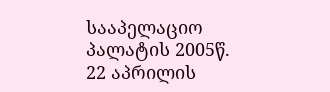სააპელაციო პალატის 2005წ. 22 აპრილის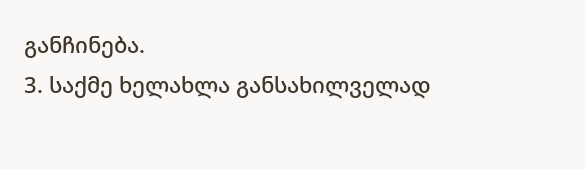განჩინება.
3. საქმე ხელახლა განსახილველად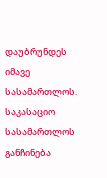დაუბრუნდეს იმავე სასამართლოს.
საკასაციო სასამართლოს განჩინება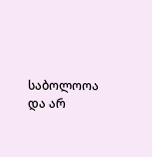საბოლოოა და არ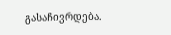გასაჩივრდება.